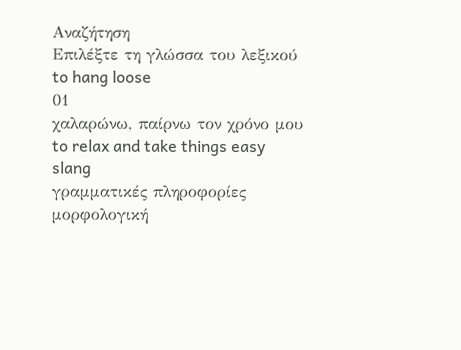Αναζήτηση
Επιλέξτε τη γλώσσα του λεξικού
to hang loose
01
χαλαρώνω, παίρνω τον χρόνο μου
to relax and take things easy
slang
γραμματικές πληροφορίες
μορφολογική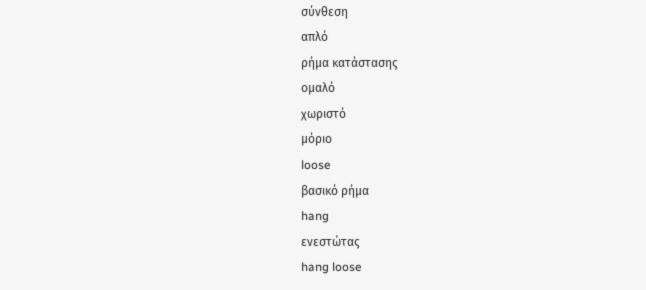σύνθεση
απλό
ρήμα κατάστασης
ομαλό
χωριστό
μόριο
loose
βασικό ρήμα
hang
ενεστώτας
hang loose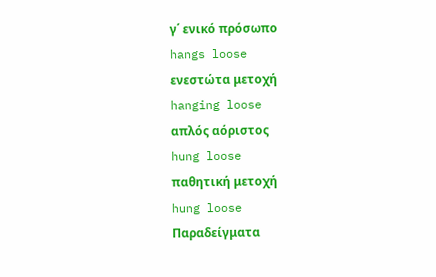γ΄ ενικό πρόσωπο
hangs loose
ενεστώτα μετοχή
hanging loose
απλός αόριστος
hung loose
παθητική μετοχή
hung loose
Παραδείγματα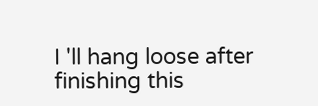I 'll hang loose after finishing this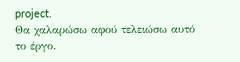project.
Θα χαλαρώσω αφού τελειώσω αυτό το έργο.